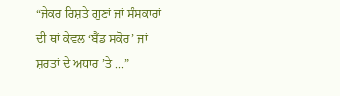“ਜੇਕਰ ਰਿਸ਼ਤੇ ਗੁਣਾਂ ਜਾਂ ਸੰਸਕਾਰਾਂ ਦੀ ਥਾਂ ਕੇਵਲ ‘ਬੈਂਡ ਸਕੋਰ’ ਜਾਂ ਸ਼ਰਤਾਂ ਦੇ ਅਧਾਰ ’ਤੇ ...”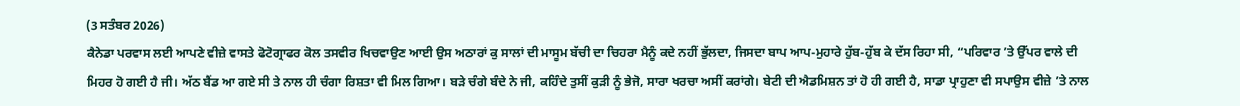(3 ਸਤੰਬਰ 2026)
ਕੈਨੇਡਾ ਪਰਵਾਸ ਲਈ ਆਪਣੇ ਵੀਜ਼ੇ ਵਾਸਤੇ ਫੋਟੋਗ੍ਰਾਫਰ ਕੋਲ ਤਸਵੀਰ ਖਿਚਵਾਉਣ ਆਈ ਉਸ ਅਠਾਰਾਂ ਕੁ ਸਾਲਾਂ ਦੀ ਮਾਸੂਮ ਬੱਚੀ ਦਾ ਚਿਹਰਾ ਮੈਨੂੰ ਕਦੇ ਨਹੀਂ ਭੁੱਲਦਾ, ਜਿਸਦਾ ਬਾਪ ਆਪ-ਮੁਹਾਰੇ ਹੁੱਬ-ਹੁੱਬ ਕੇ ਦੱਸ ਰਿਹਾ ਸੀ, “ਪਰਿਵਾਰ ’ਤੇ ਉੱਪਰ ਵਾਲੇ ਦੀ ਮਿਹਰ ਹੋ ਗਈ ਹੈ ਜੀ। ਅੱਠ ਬੈਂਡ ਆ ਗਏ ਸੀ ਤੇ ਨਾਲ ਹੀ ਚੰਗਾ ਰਿਸ਼ਤਾ ਵੀ ਮਿਲ ਗਿਆ। ਬੜੇ ਚੰਗੇ ਬੰਦੇ ਨੇ ਜੀ, ਕਹਿੰਦੇ ਤੁਸੀਂ ਕੁੜੀ ਨੂੰ ਭੇਜੋ, ਸਾਰਾ ਖਰਚਾ ਅਸੀਂ ਕਰਾਂਗੇ। ਬੇਟੀ ਦੀ ਐਡਮਿਸ਼ਨ ਤਾਂ ਹੋ ਹੀ ਗਈ ਹੈ, ਸਾਡਾ ਪ੍ਰਾਹੁਣਾ ਵੀ ਸਪਾਉਸ ਵੀਜ਼ੇ ’ਤੇ ਨਾਲ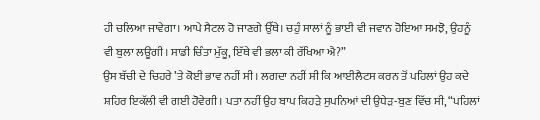ਹੀ ਚਲਿਆ ਜਾਵੇਗਾ। ਆਪੇ ਸੈਟਲ ਹੋ ਜਾਣਗੇ ਉੱਥੇ। ਚਹੁੰ ਸਾਲਾਂ ਨੂੰ ਭਾਈ ਵੀ ਜਵਾਨ ਹੋਇਆ ਸਮਝੋ, ਉਹਨੂੰ ਵੀ ਬੁਲਾ ਲਊਗੀ। ਸਾਡੀ ਚਿੰਤਾ ਮੁੱਕੂ, ਇੱਥੇ ਵੀ ਭਲਾ ਕੀ ਰੱਖਿਆ ਐ?”
ਉਸ ਬੱਚੀ ਦੇ ਚਿਹਰੇ ’ਤੇ ਕੋਈ ਭਾਵ ਨਹੀਂ ਸੀ। ਲਗਦਾ ਨਹੀਂ ਸੀ ਕਿ ਆਈਲੈਟਸ ਕਰਨ ਤੋਂ ਪਹਿਲਾਂ ਉਹ ਕਦੇ ਸ਼ਹਿਰ ਇਕੱਲੀ ਵੀ ਗਈ ਹੋਵੇਗੀ। ਪਤਾ ਨਹੀਂ ਉਹ ਬਾਪ ਕਿਹੜੇ ਸੁਪਨਿਆਂ ਦੀ ਉਧੇੜ-ਬੁਣ ਵਿੱਚ ਸੀ, “ਪਹਿਲਾਂ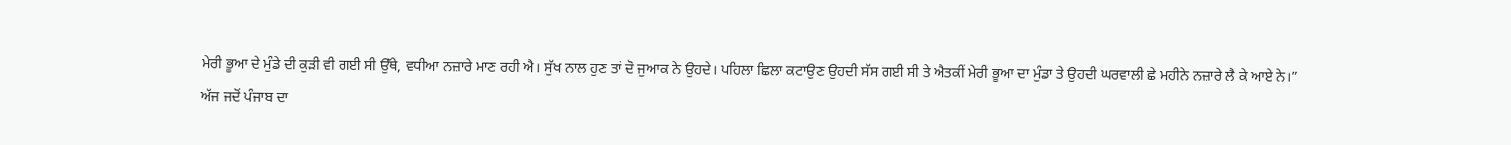ਮੇਰੀ ਭੂਆ ਦੇ ਮੁੰਡੇ ਦੀ ਕੁੜੀ ਵੀ ਗਈ ਸੀ ਉੱਥੇ, ਵਧੀਆ ਨਜ਼ਾਰੇ ਮਾਣ ਰਹੀ ਐ। ਸੁੱਖ ਨਾਲ ਹੁਣ ਤਾਂ ਦੋ ਜੁਆਕ ਨੇ ਉਹਦੇ। ਪਹਿਲਾ ਛਿਲਾ ਕਟਾਉਣ ਉਹਦੀ ਸੱਸ ਗਈ ਸੀ ਤੇ ਐਤਕੀਂ ਮੇਰੀ ਭੂਆ ਦਾ ਮੁੰਡਾ ਤੇ ਉਹਦੀ ਘਰਵਾਲੀ ਛੇ ਮਹੀਨੇ ਨਜ਼ਾਰੇ ਲੈ ਕੇ ਆਏ ਨੇ।”
ਅੱਜ ਜਦੋਂ ਪੰਜਾਬ ਦਾ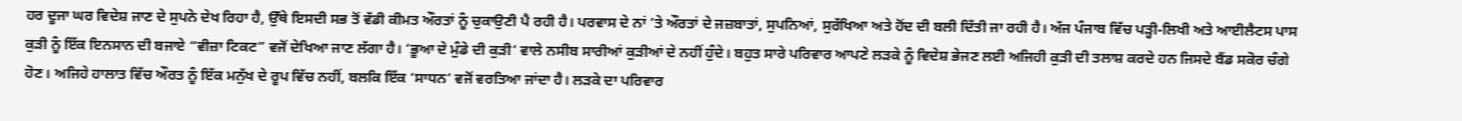ਹਰ ਦੂਜਾ ਘਰ ਵਿਦੇਸ਼ ਜਾਣ ਦੇ ਸੁਪਨੇ ਦੇਖ ਰਿਹਾ ਹੈ, ਉੱਥੇ ਇਸਦੀ ਸਭ ਤੋਂ ਵੱਡੀ ਕੀਮਤ ਔਰਤਾਂ ਨੂੰ ਚੁਕਾਉਣੀ ਪੈ ਰਹੀ ਹੈ। ਪਰਵਾਸ ਦੇ ਨਾਂ ’ਤੇ ਔਰਤਾਂ ਦੇ ਜਜ਼ਬਾਤਾਂ, ਸੁਪਨਿਆਂ, ਸੁਰੱਖਿਆ ਅਤੇ ਹੋਂਦ ਦੀ ਬਲੀ ਦਿੱਤੀ ਜਾ ਰਹੀ ਹੈ। ਅੱਜ ਪੰਜਾਬ ਵਿੱਚ ਪੜ੍ਹੀ-ਲਿਖੀ ਅਤੇ ਆਈਲੈਟਸ ਪਾਸ ਕੁੜੀ ਨੂੰ ਇੱਕ ਇਨਸਾਨ ਦੀ ਬਜਾਏ “ਵੀਜ਼ਾ ਟਿਕਟ” ਵਜੋਂ ਦੇਖਿਆ ਜਾਣ ਲੱਗਾ ਹੈ। ‘ਭੂਆ ਦੇ ਮੁੰਡੇ ਦੀ ਕੁੜੀ’ ਵਾਲੇ ਨਸੀਬ ਸਾਰੀਆਂ ਕੁੜੀਆਂ ਦੇ ਨਹੀਂ ਹੁੰਦੇ। ਬਹੁਤ ਸਾਰੇ ਪਰਿਵਾਰ ਆਪਣੇ ਲੜਕੇ ਨੂੰ ਵਿਦੇਸ਼ ਭੇਜਣ ਲਈ ਅਜਿਹੀ ਕੁੜੀ ਦੀ ਤਲਾਸ਼ ਕਰਦੇ ਹਨ ਜਿਸਦੇ ਬੈਂਡ ਸਕੋਰ ਚੰਗੇ ਹੋਣ। ਅਜਿਹੇ ਹਾਲਾਤ ਵਿੱਚ ਔਰਤ ਨੂੰ ਇੱਕ ਮਨੁੱਖ ਦੇ ਰੂਪ ਵਿੱਚ ਨਹੀਂ, ਬਲਕਿ ਇੱਕ ‘ਸਾਧਨ’ ਵਜੋਂ ਵਰਤਿਆ ਜਾਂਦਾ ਹੈ। ਲੜਕੇ ਦਾ ਪਰਿਵਾਰ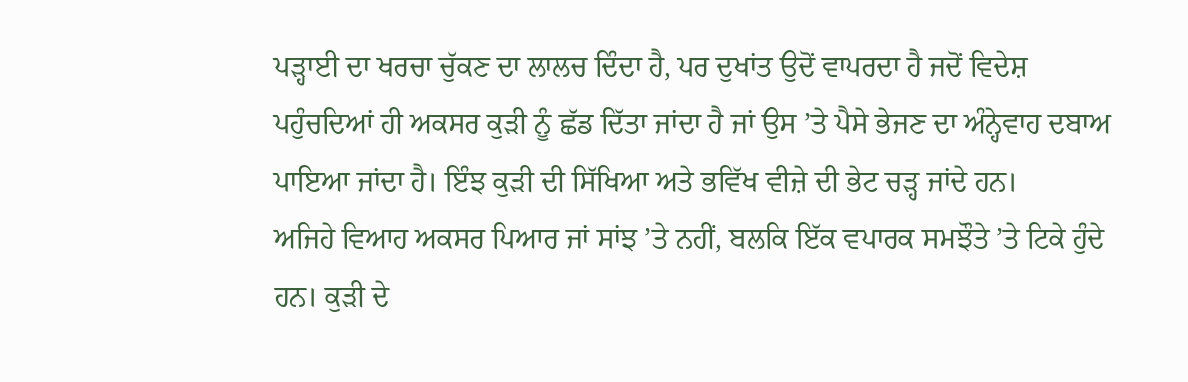ਪੜ੍ਹਾਈ ਦਾ ਖਰਚਾ ਚੁੱਕਣ ਦਾ ਲਾਲਚ ਦਿੰਦਾ ਹੈ, ਪਰ ਦੁਖਾਂਤ ਉਦੋਂ ਵਾਪਰਦਾ ਹੈ ਜਦੋਂ ਵਿਦੇਸ਼ ਪਹੁੰਚਦਿਆਂ ਹੀ ਅਕਸਰ ਕੁੜੀ ਨੂੰ ਛੱਡ ਦਿੱਤਾ ਜਾਂਦਾ ਹੈ ਜਾਂ ਉਸ ’ਤੇ ਪੈਸੇ ਭੇਜਣ ਦਾ ਅੰਨ੍ਹੇਵਾਹ ਦਬਾਅ ਪਾਇਆ ਜਾਂਦਾ ਹੈ। ਇੰਝ ਕੁੜੀ ਦੀ ਸਿੱਖਿਆ ਅਤੇ ਭਵਿੱਖ ਵੀਜ਼ੇ ਦੀ ਭੇਟ ਚੜ੍ਹ ਜਾਂਦੇ ਹਨ।
ਅਜਿਹੇ ਵਿਆਹ ਅਕਸਰ ਪਿਆਰ ਜਾਂ ਸਾਂਝ ’ਤੇ ਨਹੀਂ, ਬਲਕਿ ਇੱਕ ਵਪਾਰਕ ਸਮਝੌਤੇ ’ਤੇ ਟਿਕੇ ਹੁੰਦੇ ਹਨ। ਕੁੜੀ ਦੇ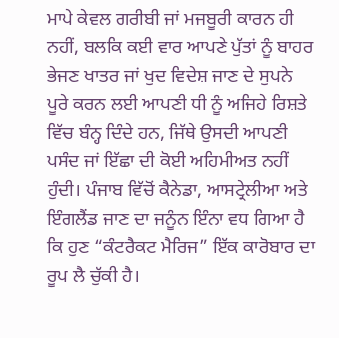ਮਾਪੇ ਕੇਵਲ ਗਰੀਬੀ ਜਾਂ ਮਜਬੂਰੀ ਕਾਰਨ ਹੀ ਨਹੀਂ, ਬਲਕਿ ਕਈ ਵਾਰ ਆਪਣੇ ਪੁੱਤਾਂ ਨੂੰ ਬਾਹਰ ਭੇਜਣ ਖਾਤਰ ਜਾਂ ਖੁਦ ਵਿਦੇਸ਼ ਜਾਣ ਦੇ ਸੁਪਨੇ ਪੂਰੇ ਕਰਨ ਲਈ ਆਪਣੀ ਧੀ ਨੂੰ ਅਜਿਹੇ ਰਿਸ਼ਤੇ ਵਿੱਚ ਬੰਨ੍ਹ ਦਿੰਦੇ ਹਨ, ਜਿੱਥੇ ਉਸਦੀ ਆਪਣੀ ਪਸੰਦ ਜਾਂ ਇੱਛਾ ਦੀ ਕੋਈ ਅਹਿਮੀਅਤ ਨਹੀਂ ਹੁੰਦੀ। ਪੰਜਾਬ ਵਿੱਚੋਂ ਕੈਨੇਡਾ, ਆਸਟ੍ਰੇਲੀਆ ਅਤੇ ਇੰਗਲੈਂਡ ਜਾਣ ਦਾ ਜਨੂੰਨ ਇੰਨਾ ਵਧ ਗਿਆ ਹੈ ਕਿ ਹੁਣ “ਕੰਟਰੈਕਟ ਮੈਰਿਜ” ਇੱਕ ਕਾਰੋਬਾਰ ਦਾ ਰੂਪ ਲੈ ਚੁੱਕੀ ਹੈ।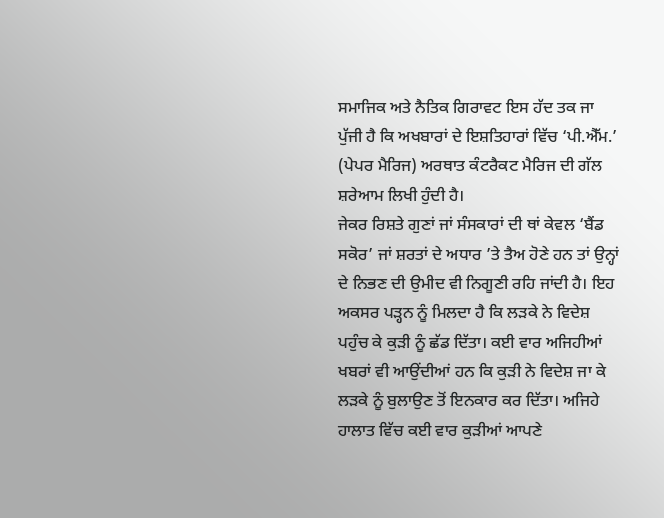ਸਮਾਜਿਕ ਅਤੇ ਨੈਤਿਕ ਗਿਰਾਵਟ ਇਸ ਹੱਦ ਤਕ ਜਾ ਪੁੱਜੀ ਹੈ ਕਿ ਅਖਬਾਰਾਂ ਦੇ ਇਸ਼ਤਿਹਾਰਾਂ ਵਿੱਚ ‘ਪੀ.ਐੱਮ.’ (ਪੇਪਰ ਮੈਰਿਜ) ਅਰਥਾਤ ਕੰਟਰੈਕਟ ਮੈਰਿਜ ਦੀ ਗੱਲ ਸ਼ਰੇਆਮ ਲਿਖੀ ਹੁੰਦੀ ਹੈ।
ਜੇਕਰ ਰਿਸ਼ਤੇ ਗੁਣਾਂ ਜਾਂ ਸੰਸਕਾਰਾਂ ਦੀ ਥਾਂ ਕੇਵਲ ‘ਬੈਂਡ ਸਕੋਰ’ ਜਾਂ ਸ਼ਰਤਾਂ ਦੇ ਅਧਾਰ ’ਤੇ ਤੈਅ ਹੋਣੇ ਹਨ ਤਾਂ ਉਨ੍ਹਾਂ ਦੇ ਨਿਭਣ ਦੀ ਉਮੀਦ ਵੀ ਨਿਗੂਣੀ ਰਹਿ ਜਾਂਦੀ ਹੈ। ਇਹ ਅਕਸਰ ਪੜ੍ਹਨ ਨੂੰ ਮਿਲਦਾ ਹੈ ਕਿ ਲੜਕੇ ਨੇ ਵਿਦੇਸ਼ ਪਹੁੰਚ ਕੇ ਕੁੜੀ ਨੂੰ ਛੱਡ ਦਿੱਤਾ। ਕਈ ਵਾਰ ਅਜਿਹੀਆਂ ਖਬਰਾਂ ਵੀ ਆਉਂਦੀਆਂ ਹਨ ਕਿ ਕੁੜੀ ਨੇ ਵਿਦੇਸ਼ ਜਾ ਕੇ ਲੜਕੇ ਨੂੰ ਬੁਲਾਉਣ ਤੋਂ ਇਨਕਾਰ ਕਰ ਦਿੱਤਾ। ਅਜਿਹੇ ਹਾਲਾਤ ਵਿੱਚ ਕਈ ਵਾਰ ਕੁੜੀਆਂ ਆਪਣੇ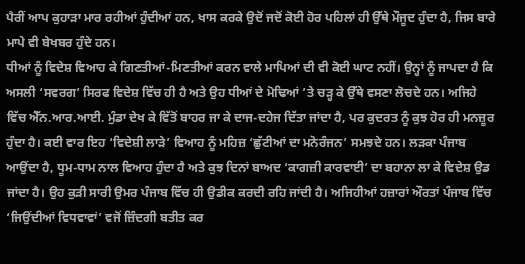ਪੈਰੀਂ ਆਪ ਕੁਹਾੜਾ ਮਾਰ ਰਹੀਆਂ ਹੁੰਦੀਆਂ ਹਨ, ਖਾਸ ਕਰਕੇ ਉਦੋਂ ਜਦੋਂ ਕੋਈ ਹੋਰ ਪਹਿਲਾਂ ਹੀ ਉੱਥੇ ਮੌਜੂਦ ਹੁੰਦਾ ਹੈ, ਜਿਸ ਬਾਰੇ ਮਾਪੇ ਵੀ ਬੇਖਬਰ ਹੁੰਦੇ ਹਨ।
ਧੀਆਂ ਨੂੰ ਵਿਦੇਸ਼ ਵਿਆਹ ਕੇ ਗਿਣਤੀਆਂ-ਮਿਣਤੀਆਂ ਕਰਨ ਵਾਲੇ ਮਾਪਿਆਂ ਦੀ ਵੀ ਕੋਈ ਘਾਟ ਨਹੀਂ। ਉਨ੍ਹਾਂ ਨੂੰ ਜਾਪਦਾ ਹੈ ਕਿ ਅਸਲੀ ‘ਸਵਰਗ’ ਸਿਰਫ ਵਿਦੇਸ਼ ਵਿੱਚ ਹੀ ਹੈ ਅਤੇ ਉਹ ਧੀਆਂ ਦੇ ਮੋਢਿਆਂ ’ਤੇ ਚੜ੍ਹ ਕੇ ਉੱਥੇ ਵਸਣਾ ਲੋਚਦੇ ਹਨ। ਅਜਿਹੇ ਵਿੱਚ ਐੱਨ.ਆਰ.ਆਈ. ਮੁੰਡਾ ਦੇਖ ਕੇ ਵਿੱਤੋਂ ਬਾਹਰ ਜਾ ਕੇ ਦਾਜ-ਦਹੇਜ ਦਿੱਤਾ ਜਾਂਦਾ ਹੈ, ਪਰ ਕੁਦਰਤ ਨੂੰ ਕੁਝ ਹੋਰ ਹੀ ਮਨਜ਼ੂਰ ਹੁੰਦਾ ਹੈ। ਕਈ ਵਾਰ ਇਹ ‘ਵਿਦੇਸ਼ੀ ਲਾੜੇ’ ਵਿਆਹ ਨੂੰ ਮਹਿਜ਼ ‘ਛੁੱਟੀਆਂ ਦਾ ਮਨੋਰੰਜਨ’ ਸਮਝਦੇ ਹਨ। ਲੜਕਾ ਪੰਜਾਬ ਆਉਂਦਾ ਹੈ, ਧੂਮ-ਧਾਮ ਨਾਲ ਵਿਆਹ ਹੁੰਦਾ ਹੈ ਅਤੇ ਕੁਝ ਦਿਨਾਂ ਬਾਅਦ ‘ਕਾਗਜ਼ੀ ਕਾਰਵਾਈ’ ਦਾ ਬਹਾਨਾ ਲਾ ਕੇ ਵਿਦੇਸ਼ ਉਡ ਜਾਂਦਾ ਹੈ। ਉਹ ਕੁੜੀ ਸਾਰੀ ਉਮਰ ਪੰਜਾਬ ਵਿੱਚ ਹੀ ਉਡੀਕ ਕਰਦੀ ਰਹਿ ਜਾਂਦੀ ਹੈ। ਅਜਿਹੀਆਂ ਹਜ਼ਾਰਾਂ ਔਰਤਾਂ ਪੰਜਾਬ ਵਿੱਚ ‘ਜਿਉਂਦੀਆਂ ਵਿਧਵਾਵਾਂ’ ਵਜੋਂ ਜ਼ਿੰਦਗੀ ਬਤੀਤ ਕਰ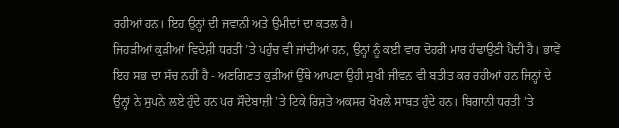ਰਹੀਆਂ ਹਨ। ਇਹ ਉਨ੍ਹਾਂ ਦੀ ਜਵਾਨੀ ਅਤੇ ਉਮੀਦਾਂ ਦਾ ਕਤਲ ਹੈ।
ਜਿਹੜੀਆਂ ਕੁੜੀਆਂ ਵਿਦੇਸ਼ੀ ਧਰਤੀ ’ਤੇ ਪਹੁੰਚ ਵੀ ਜਾਂਦੀਆਂ ਹਨ, ਉਨ੍ਹਾਂ ਨੂੰ ਕਈ ਵਾਰ ਦੋਹਰੀ ਮਾਰ ਹੰਢਾਉਣੀ ਪੈਂਦੀ ਹੈ। ਭਾਵੇਂ ਇਹ ਸਭ ਦਾ ਸੱਚ ਨਹੀਂ ਹੈ - ਅਣਗਿਣਤ ਕੁੜੀਆਂ ਉੱਥੇ ਆਪਣਾ ਉਹੀ ਸੁਖੀ ਜੀਵਨ ਵੀ ਬਤੀਤ ਕਰ ਰਹੀਆਂ ਹਨ ਜਿਨ੍ਹਾਂ ਦੇ ਉਨ੍ਹਾਂ ਨੇ ਸੁਪਨੇ ਲਏ ਹੁੰਦੇ ਹਨ ਪਰ ਸੌਦੇਬਾਜ਼ੀ ’ਤੇ ਟਿਕੇ ਰਿਸ਼ਤੇ ਅਕਸਰ ਖੋਖਲੇ ਸਾਬਤ ਹੁੰਦੇ ਹਨ। ਬਿਗਾਨੀ ਧਰਤੀ ’ਤੇ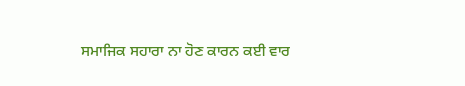ਸਮਾਜਿਕ ਸਹਾਰਾ ਨਾ ਹੋਣ ਕਾਰਨ ਕਈ ਵਾਰ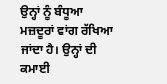ਉਨ੍ਹਾਂ ਨੂੰ ਬੰਧੂਆ ਮਜ਼ਦੂਰਾਂ ਵਾਂਗ ਰੱਖਿਆ ਜਾਂਦਾ ਹੈ। ਉਨ੍ਹਾਂ ਦੀ ਕਮਾਈ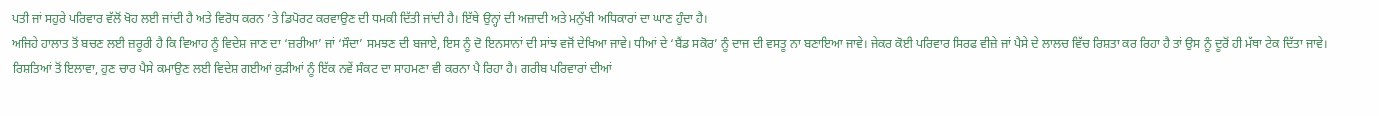ਪਤੀ ਜਾਂ ਸਹੁਰੇ ਪਰਿਵਾਰ ਵੱਲੋਂ ਖੋਹ ਲਈ ਜਾਂਦੀ ਹੈ ਅਤੇ ਵਿਰੋਧ ਕਰਨ ’ਤੇ ਡਿਪੋਰਟ ਕਰਵਾਉਣ ਦੀ ਧਮਕੀ ਦਿੱਤੀ ਜਾਂਦੀ ਹੈ। ਇੱਥੇ ਉਨ੍ਹਾਂ ਦੀ ਅਜ਼ਾਦੀ ਅਤੇ ਮਨੁੱਖੀ ਅਧਿਕਾਰਾਂ ਦਾ ਘਾਣ ਹੁੰਦਾ ਹੈ।
ਅਜਿਹੇ ਹਾਲਾਤ ਤੋਂ ਬਚਣ ਲਈ ਜ਼ਰੂਰੀ ਹੈ ਕਿ ਵਿਆਹ ਨੂੰ ਵਿਦੇਸ਼ ਜਾਣ ਦਾ ‘ਜ਼ਰੀਆ’ ਜਾਂ ‘ਸੌਦਾ’ ਸਮਝਣ ਦੀ ਬਜਾਏ, ਇਸ ਨੂੰ ਦੋ ਇਨਸਾਨਾਂ ਦੀ ਸਾਂਝ ਵਜੋਂ ਦੇਖਿਆ ਜਾਵੇ। ਧੀਆਂ ਦੇ ‘ਬੈਂਡ ਸਕੋਰ’ ਨੂੰ ਦਾਜ ਦੀ ਵਸਤੂ ਨਾ ਬਣਾਇਆ ਜਾਵੇ। ਜੇਕਰ ਕੋਈ ਪਰਿਵਾਰ ਸਿਰਫ ਵੀਜ਼ੇ ਜਾਂ ਪੈਸੇ ਦੇ ਲਾਲਚ ਵਿੱਚ ਰਿਸ਼ਤਾ ਕਰ ਰਿਹਾ ਹੈ ਤਾਂ ਉਸ ਨੂੰ ਦੂਰੋਂ ਹੀ ਮੱਥਾ ਟੇਕ ਦਿੱਤਾ ਜਾਵੇ।
ਰਿਸ਼ਤਿਆਂ ਤੋਂ ਇਲਾਵਾ, ਹੁਣ ਚਾਰ ਪੈਸੇ ਕਮਾਉਣ ਲਈ ਵਿਦੇਸ਼ ਗਈਆਂ ਕੁੜੀਆਂ ਨੂੰ ਇੱਕ ਨਵੇਂ ਸੰਕਟ ਦਾ ਸਾਹਮਣਾ ਵੀ ਕਰਨਾ ਪੈ ਰਿਹਾ ਹੈ। ਗਰੀਬ ਪਰਿਵਾਰਾਂ ਦੀਆਂ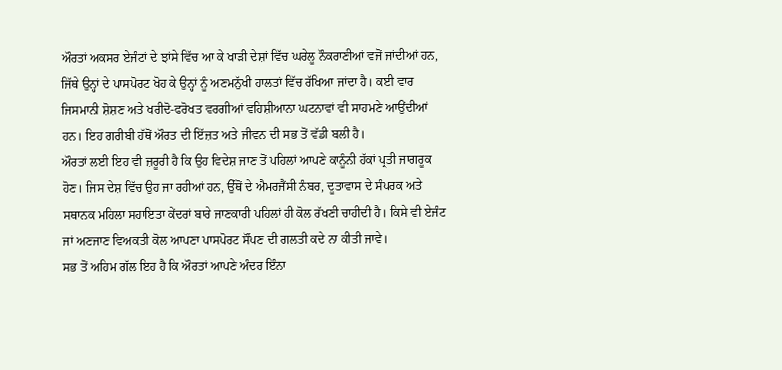ਔਰਤਾਂ ਅਕਸਰ ਏਜੰਟਾਂ ਦੇ ਝਾਂਸੇ ਵਿੱਚ ਆ ਕੇ ਖਾੜੀ ਦੇਸ਼ਾਂ ਵਿੱਚ ਘਰੇਲੂ ਨੌਕਰਾਣੀਆਂ ਵਜੋਂ ਜਾਂਦੀਆਂ ਹਨ, ਜਿੱਥੇ ਉਨ੍ਹਾਂ ਦੇ ਪਾਸਪੋਰਟ ਖੋਹ ਕੇ ਉਨ੍ਹਾਂ ਨੂੰ ਅਣਮਨੁੱਖੀ ਹਾਲਤਾਂ ਵਿੱਚ ਰੱਖਿਆ ਜਾਂਦਾ ਹੈ। ਕਈ ਵਾਰ ਜਿਸਮਾਨੀ ਸ਼ੋਸ਼ਣ ਅਤੇ ਖਰੀਦੋ-ਫਰੋਖਤ ਵਰਗੀਆਂ ਵਹਿਸ਼ੀਆਨਾ ਘਟਨਾਵਾਂ ਵੀ ਸਾਹਮਣੇ ਆਉਂਦੀਆਂ ਹਨ। ਇਹ ਗਰੀਬੀ ਹੱਥੋਂ ਔਰਤ ਦੀ ਇੱਜ਼ਤ ਅਤੇ ਜੀਵਨ ਦੀ ਸਭ ਤੋਂ ਵੱਡੀ ਬਲੀ ਹੈ।
ਔਰਤਾਂ ਲਈ ਇਹ ਵੀ ਜ਼ਰੂਰੀ ਹੈ ਕਿ ਉਹ ਵਿਦੇਸ਼ ਜਾਣ ਤੋਂ ਪਹਿਲਾਂ ਆਪਣੇ ਕਾਨੂੰਨੀ ਹੱਕਾਂ ਪ੍ਰਤੀ ਜਾਗਰੂਕ ਹੋਣ। ਜਿਸ ਦੇਸ਼ ਵਿੱਚ ਉਹ ਜਾ ਰਹੀਆਂ ਹਨ, ਉੱਥੋਂ ਦੇ ਐਮਰਜੈਂਸੀ ਨੰਬਰ, ਦੂਤਾਵਾਸ ਦੇ ਸੰਪਰਕ ਅਤੇ ਸਥਾਨਕ ਮਹਿਲਾ ਸਹਾਇਤਾ ਕੇਂਦਰਾਂ ਬਾਰੇ ਜਾਣਕਾਰੀ ਪਹਿਲਾਂ ਹੀ ਕੋਲ ਰੱਖਣੀ ਚਾਹੀਦੀ ਹੈ। ਕਿਸੇ ਵੀ ਏਜੰਟ ਜਾਂ ਅਣਜਾਣ ਵਿਅਕਤੀ ਕੋਲ ਆਪਣਾ ਪਾਸਪੋਰਟ ਸੌਂਪਣ ਦੀ ਗਲਤੀ ਕਦੇ ਨਾ ਕੀਤੀ ਜਾਵੇ।
ਸਭ ਤੋਂ ਅਹਿਮ ਗੱਲ ਇਹ ਹੈ ਕਿ ਔਰਤਾਂ ਆਪਣੇ ਅੰਦਰ ਇੰਨਾ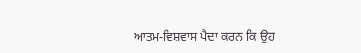ਆਤਮ-ਵਿਸ਼ਵਾਸ ਪੈਦਾ ਕਰਨ ਕਿ ਉਹ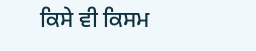ਕਿਸੇ ਵੀ ਕਿਸਮ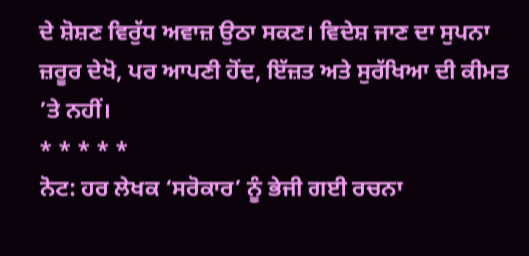ਦੇ ਸ਼ੋਸ਼ਣ ਵਿਰੁੱਧ ਅਵਾਜ਼ ਉਠਾ ਸਕਣ। ਵਿਦੇਸ਼ ਜਾਣ ਦਾ ਸੁਪਨਾ ਜ਼ਰੂਰ ਦੇਖੋ, ਪਰ ਆਪਣੀ ਹੋਂਦ, ਇੱਜ਼ਤ ਅਤੇ ਸੁਰੱਖਿਆ ਦੀ ਕੀਮਤ ’ਤੇ ਨਹੀਂ।
* * * * *
ਨੋਟ: ਹਰ ਲੇਖਕ ‘ਸਰੋਕਾਰ’ ਨੂੰ ਭੇਜੀ ਗਈ ਰਚਨਾ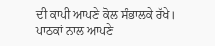ਦੀ ਕਾਪੀ ਆਪਣੇ ਕੋਲ ਸੰਭਾਲਕੇ ਰੱਖੇ।
ਪਾਠਕਾਂ ਨਾਲ ਆਪਣੇ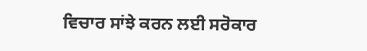ਵਿਚਾਰ ਸਾਂਝੇ ਕਰਨ ਲਈ ਸਰੋਕਾਰ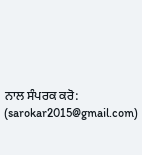ਨਾਲ ਸੰਪਰਕ ਕਰੋ: (sarokar2015@gmail.com)